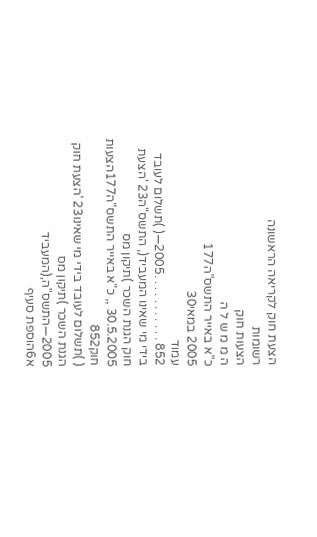הצעת חוק לקריאה הראשונה
רשומות
הצעות חוק
ה מ מ ש ל ה
כ"א באייר התשס"ה177
2005 במאי30
עמוד
852 . . . . . . . . . . .2005―( )תשלום לעובד בידי מי שאינו המעביד(, התשס"ה23 'הצעת חוק הגנת השכר )תיקון מס
30.5.2005 ,, כ"א באייר התשס"ה177הצעות חוק852
( )תשלום לעובד בידי מי שאינו23 'הצעת חוק הגנת השכר )תיקון מס
2005―התשס"ה,(המעביד
א6הוספת סעיף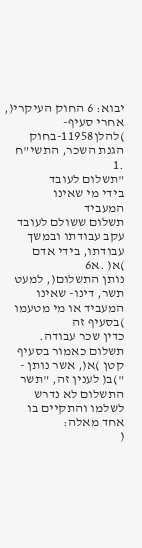יבוא: 6 החוק העיקרי(, אחרי סעיף- )להלן11958-בחוק הגנת השכר, התשי"ח
.1
"תשלום לעובד
בידי מי שאינו
המעביד
תשלום ששולם לעובד עקב עבודתו ובמשך עבודתו, בידי אדם
)א( .א6
נותן התשלום(, למעט תשר, דינו- שאינו המעביד או מי מטעמו )בסעיף זה
כדין שכר עבודה.
תשלום כאמור בסעיף קטן )א(, אשר נותן - ")ב( לענין זה, "תשר
התשלום לא נדרש לשלמו והתקיים בו אחד מאלה:
(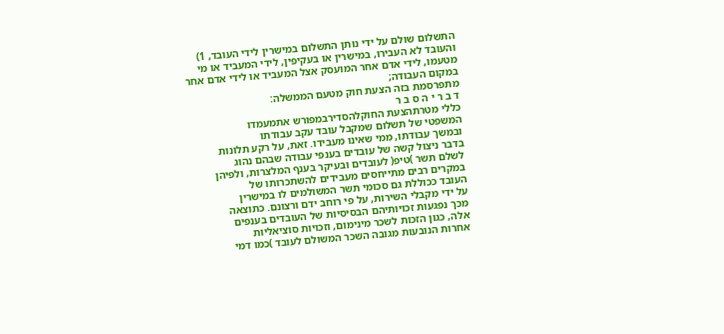התשלום שולם על ידי נותן התשלום במישרין לידי העובד, 1)
והעובד לא העבירו, במישרין או בעקיפין, לידי המעביד או מי
מטעמו, לידי אדם אחר המועסק אצל המעביד או לידי אדם אחר
במקום העבודה;
מתפרסמת בזה הצעת חוק מטעם הממשלה:
ד ב ר י ה ס ב ר
כללי מטרתהצעת החוקלהסדירבמפורש אתמעמדו
המשפטי של תשלום שמקבל עובד עקב עבודתו
ובמשך עבודתו, ממי שאינו מעבידו. זאת, על רקע תלונות
בדבר ניצול קשה של עובדים בענפי עבודה שבהם נהוג
לשלם תשר )טיפ( לעובדים ובעיקר בענף המלצרות, ולפיהן
במקרים רבים מתייחסים מעבידים להשתכרותו של
העובד ככוללת גם סכומי תשר המשולמים לו במישרין
על ידי מקבלי השירות, על פי רוחב ידם ורצונם. כתוצאה
מכך נפגעות זכויותיהם הבסיסיות של העובדים בענפים
אלה, כגון הזכות לשכר מינימום, וזכויות סוציאליות
אחרות הנובעות מגובה השכר המשולם לעובד )כמו דמי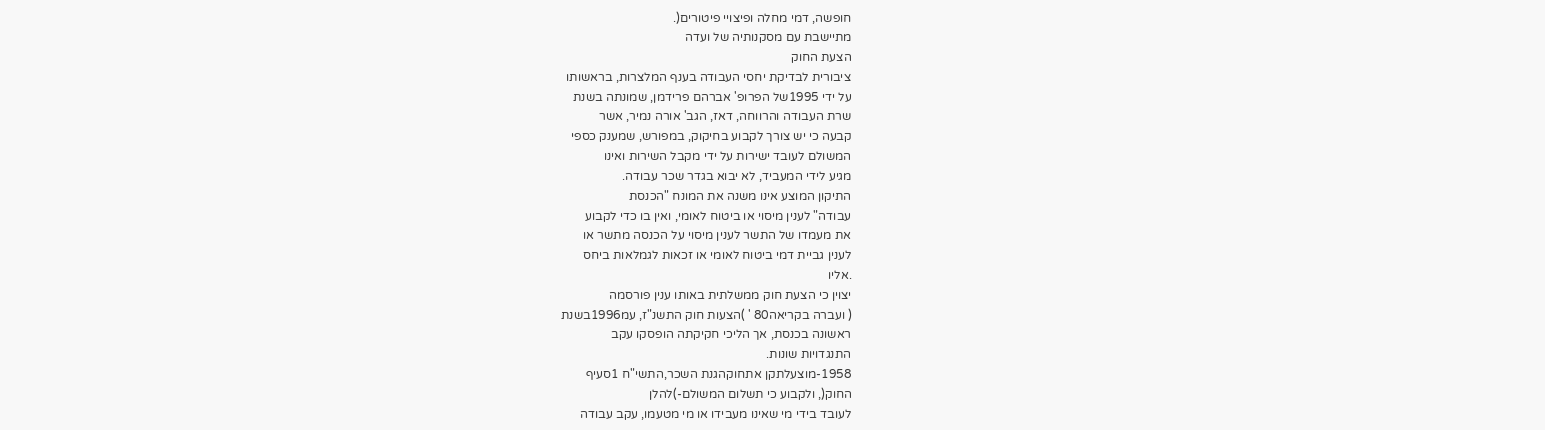חופשה, דמי מחלה ופיצויי פיטורים(.
מתיישבת עם מסקנותיה של ועדה
הצעת החוק
ציבורית לבדיקת יחסי העבודה בענף המלצרות, בראשותו
על ידי 1995של הפרופ' אברהם פרידמן, שמונתה בשנת
שרת העבודה והרווחה, דאז, הגב' אורה נמיר, אשר
קבעה כי יש צורך לקבוע בחיקוק, במפורש, שמענק כספי
המשולם לעובד ישירות על ידי מקבל השירות ואינו
מגיע לידי המעביד, לא יבוא בגדר שכר עבודה.
התיקון המוצע אינו משנה את המונח "הכנסת
עבודה" לענין מיסוי או ביטוח לאומי, ואין בו כדי לקבוע
את מעמדו של התשר לענין מיסוי על הכנסה מתשר או
לענין גביית דמי ביטוח לאומי או זכאות לגמלאות ביחס
.אליו
יצוין כי הצעת חוק ממשלתית באותו ענין פורסמה
( ועברה בקריאה80 ' )הצעות חוק התשנ"ז, עמ1996בשנת
ראשונה בכנסת, אך הליכי חקיקתה הופסקו עקב
התנגדויות שונות.
1958-מוצעלתקן אתחוקהגנת השכר,התשי"ח 1סעיף
החוק(, ולקבוע כי תשלום המשולם-)להלן
לעובד בידי מי שאינו מעבידו או מי מטעמו, עקב עבודה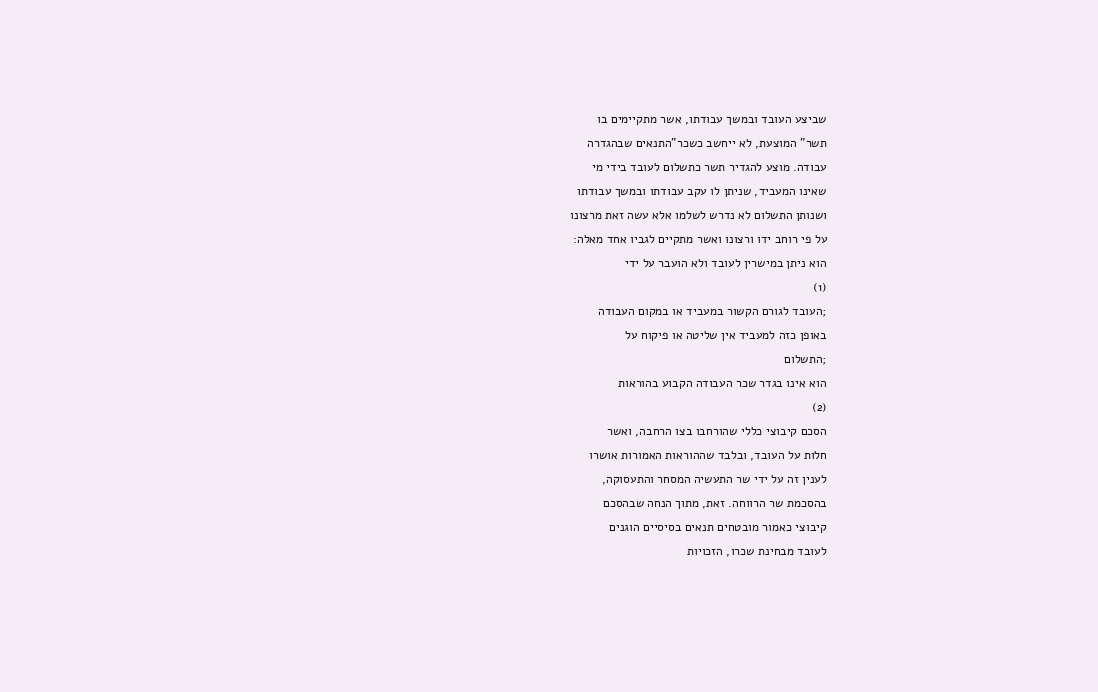שביצע העובד ובמשך עבודתו, אשר מתקיימים בו
תשר" המוצעת, לא ייחשב כשכר"התנאים שבהגדרה
עבודה. מוצע להגדיר תשר כתשלום לעובד בידי מי
שאינו המעביד, שניתן לו עקב עבודתו ובמשך עבודתו
ושנותן התשלום לא נדרש לשלמו אלא עשה זאת מרצונו
על פי רוחב ידו ורצונו ואשר מתקיים לגביו אחד מאלה:
הוא ניתן במישרין לעובד ולא הועבר על ידי
(1)
;העובד לגורם הקשור במעביד או במקום העבודה
באופן כזה למעביד אין שליטה או פיקוח על
;התשלום
הוא אינו בגדר שכר העבודה הקבוע בהוראות
(2)
הסכם קיבוצי כללי שהורחבו בצו הרחבה, ואשר
חלות על העובד, ובלבד שההוראות האמורות אושרו
לענין זה על ידי שר התעשיה המסחר והתעסוקה,
בהסכמת שר הרווחה. זאת, מתוך הנחה שבהסכם
קיבוצי כאמור מובטחים תנאים בסיסיים הוגנים
לעובד מבחינת שכרו, הזכויות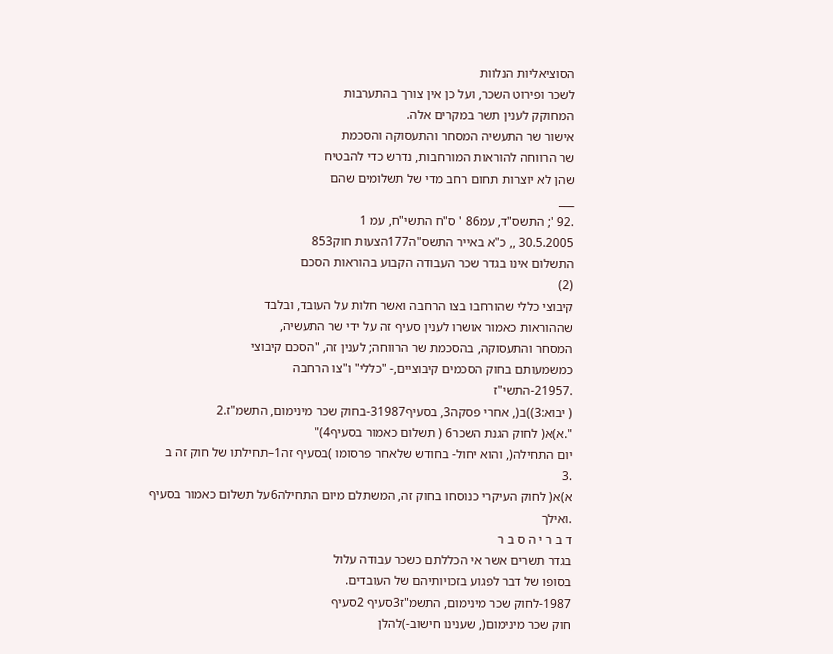הסוציאליות הנלוות
לשכר ופירוט השכר, ועל כן אין צורך בהתערבות
המחוקק לענין תשר במקרים אלה.
אישור שר התעשיה המסחר והתעסוקה והסכמת
שר הרווחה להוראות המורחבות, נדרש כדי להבטיח
שהן לא יוצרות תחום רחב מדי של תשלומים שהם
___
.92 '; התשס"ד, עמ86 ' ס"ח התשי"ח, עמ 1
30.5.2005 ,, כ"א באייר התשס"ה177הצעות חוק853
התשלום אינו בגדר שכר העבודה הקבוע בהוראות הסכם
(2)
קיבוצי כללי שהורחבו בצו הרחבה ואשר חלות על העובד, ובלבד
שההוראות כאמור אושרו לענין סעיף זה על ידי שר התעשיה,
המסחר והתעסוקה, בהסכמת שר הרווחה; לענין זה, "הסכם קיבוצי
כמשמעותם בחוק הסכמים קיבוציים,- "כללי" ו"צו הרחבה
.21957-התשי"ז
( יבוא:3))ב(, אחרי פסקה3, בסעיף31987-בחוק שכר מינימום, התשמ"ז.2
".א)א( לחוק הגנת השכר6 ( תשלום כאמור בסעיף4)"
יום התחילה(, והוא יחול- בחודש שלאחר פרסומו )בסעיף זה1–תחילתו של חוק זה ב
.3
א)א( לחוק העיקרי כנוסחו בחוק זה, המשתלם מיום התחילה6על תשלום כאמור בסעיף
.ואילך
ד ב ר י ה ס ב ר
בגדר תשרים אשר אי הכללתם כשכר עבודה עלול
בסופו של דבר לפגוע בזכויותיהם של העובדים.
1987-לחוק שכר מינימום, התשמ"ז3סעיף 2סעיף
חוק שכר מינימום(, שענינו חישוב-)להלן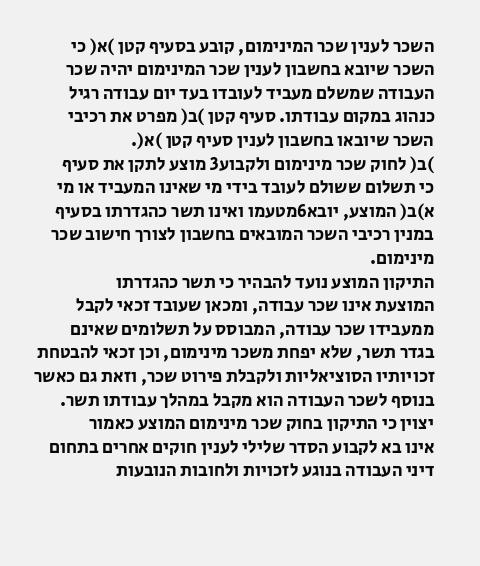השכר לענין שכר המינימום, קובע בסעיף קטן )א( כי
השכר שיובא בחשבון לענין שכר המינימום יהיה שכר
העבודה שמשלם מעביד לעובדו בעד יום עבודה רגיל
כנהוג במקום עבודתו. סעיף קטן )ב( מפרט את רכיבי
השכר שיובאו בחשבון לענין סעיף קטן )א(.
)ב( לחוק שכר מינימום ולקבוע3 מוצע לתקן את סעיף
כי תשלום ששולם לעובד בידי מי שאינו המעביד או מי
א)ב( המוצע, יובא6מטעמו ואינו תשר כהגדרתו בסעיף
במנין רכיבי השכר המובאים בחשבון לצורך חישוב שכר
מינימום.
התיקון המוצע נועד להבהיר כי תשר כהגדרתו
המוצעת אינו שכר עבודה, ומכאן שעובד זכאי לקבל
ממעבידו שכר עבודה, המבוסס על תשלומים שאינם
בגדר תשר, שלא יפחת משכר מינימום, וכן זכאי להבטחת
זכויותיו הסוציאליות ולקבלת פירוט שכר, וזאת גם כאשר
בנוסף לשכר העבודה הוא מקבל במהלך עבודתו תשר.
יצוין כי התיקון בחוק שכר מינימום המוצע כאמור
אינו בא לקבוע הסדר שלילי לענין חוקים אחרים בתחום
דיני העבודה בנוגע לזכויות ולחובות הנובעות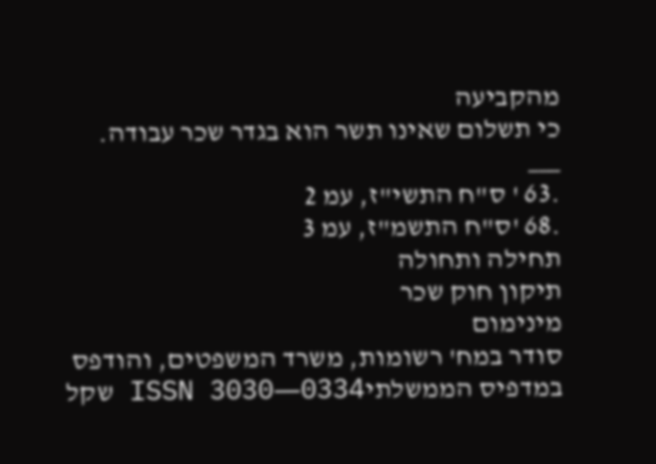מהקביעה
כי תשלום שאינו תשר הוא בגדר שכר עבודה.
___
.63 ' ס"ח התשי"ז, עמ 2
.68 'ס"ח התשמ"ז, עמ 3
תחילה ותחולה
תיקון חוק שכר
מינימום
סודר במח' רשומות, משרד המשפטים, והודפס במדפיס הממשלתיISSN 3030―0334 שקל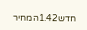חדש1.42המחיר